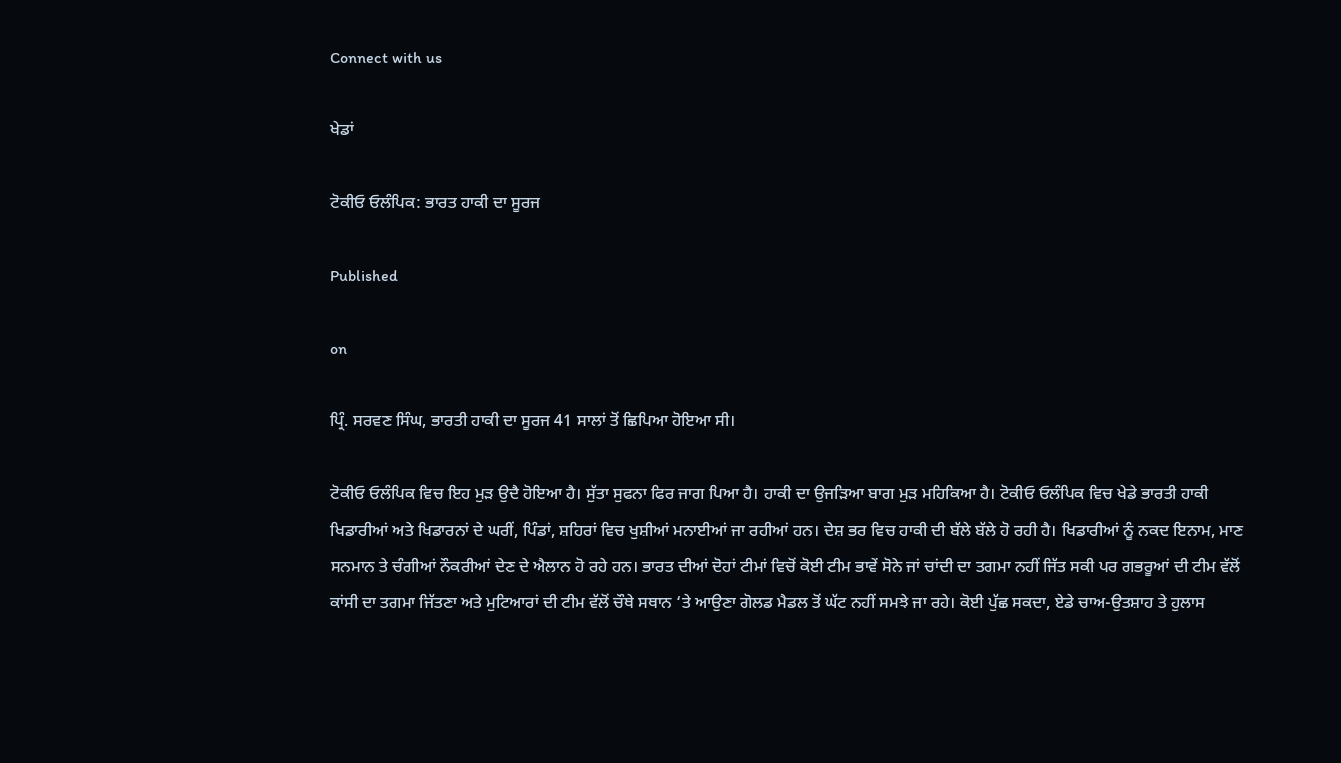Connect with us

ਖੇਡਾਂ

ਟੋਕੀਓ ਓਲੰਪਿਕ: ਭਾਰਤ ਹਾਕੀ ਦਾ ਸੂਰਜ

Published

on

ਪ੍ਰਿੰ. ਸਰਵਣ ਸਿੰਘ, ਭਾਰਤੀ ਹਾਕੀ ਦਾ ਸੂਰਜ 41 ਸਾਲਾਂ ਤੋਂ ਛਿਪਿਆ ਹੋਇਆ ਸੀ।

ਟੋਕੀਓ ਓਲੰਪਿਕ ਵਿਚ ਇਹ ਮੁੜ ਉਦੈ ਹੋਇਆ ਹੈ। ਸੁੱਤਾ ਸੁਫਨਾ ਫਿਰ ਜਾਗ ਪਿਆ ਹੈ। ਹਾਕੀ ਦਾ ਉਜੜਿਆ ਬਾਗ ਮੁੜ ਮਹਿਕਿਆ ਹੈ। ਟੋਕੀਓ ਓਲੰਪਿਕ ਵਿਚ ਖੇਡੇ ਭਾਰਤੀ ਹਾਕੀ ਖਿਡਾਰੀਆਂ ਅਤੇ ਖਿਡਾਰਨਾਂ ਦੇ ਘਰੀਂ, ਪਿੰਡਾਂ, ਸ਼ਹਿਰਾਂ ਵਿਚ ਖੁਸ਼ੀਆਂ ਮਨਾਈਆਂ ਜਾ ਰਹੀਆਂ ਹਨ। ਦੇਸ਼ ਭਰ ਵਿਚ ਹਾਕੀ ਦੀ ਬੱਲੇ ਬੱਲੇ ਹੋ ਰਹੀ ਹੈ। ਖਿਡਾਰੀਆਂ ਨੂੰ ਨਕਦ ਇਨਾਮ, ਮਾਣ ਸਨਮਾਨ ਤੇ ਚੰਗੀਆਂ ਨੌਕਰੀਆਂ ਦੇਣ ਦੇ ਐਲਾਨ ਹੋ ਰਹੇ ਹਨ। ਭਾਰਤ ਦੀਆਂ ਦੋਹਾਂ ਟੀਮਾਂ ਵਿਚੋਂ ਕੋਈ ਟੀਮ ਭਾਵੇਂ ਸੋਨੇ ਜਾਂ ਚਾਂਦੀ ਦਾ ਤਗਮਾ ਨਹੀਂ ਜਿੱਤ ਸਕੀ ਪਰ ਗਭਰੂਆਂ ਦੀ ਟੀਮ ਵੱਲੋਂ ਕਾਂਸੀ ਦਾ ਤਗਮਾ ਜਿੱਤਣਾ ਅਤੇ ਮੁਟਿਆਰਾਂ ਦੀ ਟੀਮ ਵੱਲੋਂ ਚੌਥੇ ਸਥਾਨ ‘ਤੇ ਆਉਣਾ ਗੋਲਡ ਮੈਡਲ ਤੋਂ ਘੱਟ ਨਹੀਂ ਸਮਝੇ ਜਾ ਰਹੇ। ਕੋਈ ਪੁੱਛ ਸਕਦਾ, ਏਡੇ ਚਾਅ-ਉਤਸ਼ਾਹ ਤੇ ਹੁਲਾਸ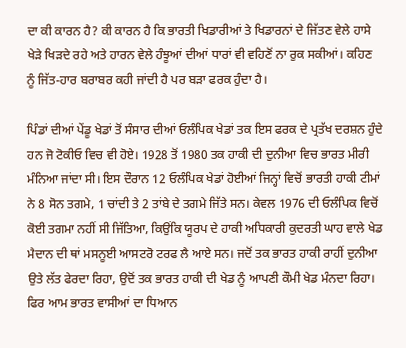ਦਾ ਕੀ ਕਾਰਨ ਹੈ? ਕੀ ਕਾਰਨ ਹੈ ਕਿ ਭਾਰਤੀ ਖਿਡਾਰੀਆਂ ਤੇ ਖਿਡਾਰਨਾਂ ਦੇ ਜਿੱਤਣ ਵੇਲੇ ਹਾਸੇ ਖੇੜੇ ਖਿੜਦੇ ਰਹੇ ਅਤੇ ਹਾਰਨ ਵੇਲੇ ਹੰਝੂਆਂ ਦੀਆਂ ਧਾਰਾਂ ਵੀ ਵਹਿਣੋਂ ਨਾ ਰੁਕ ਸਕੀਆਂ। ਕਹਿਣ ਨੂੰ ਜਿੱਤ-ਹਾਰ ਬਰਾਬਰ ਕਹੀ ਜਾਂਦੀ ਹੈ ਪਰ ਬੜਾ ਫਰਕ ਹੁੰਦਾ ਹੈ।

ਪਿੰਡਾਂ ਦੀਆਂ ਪੇਂਡੂ ਖੇਡਾਂ ਤੋਂ ਸੰਸਾਰ ਦੀਆਂ ਓਲੰਪਿਕ ਖੇਡਾਂ ਤਕ ਇਸ ਫਰਕ ਦੇ ਪ੍ਰਤੱਖ ਦਰਸ਼ਨ ਹੁੰਦੇ ਹਨ ਜੋ ਟੋਕੀਓ ਵਿਚ ਵੀ ਹੋਏ। 1928 ਤੋਂ 1980 ਤਕ ਹਾਕੀ ਦੀ ਦੁਨੀਆ ਵਿਚ ਭਾਰਤ ਮੀਰੀ ਮੰਨਿਆ ਜਾਂਦਾ ਸੀ। ਇਸ ਦੌਰਾਨ 12 ਓਲੰਪਿਕ ਖੇਡਾਂ ਹੋਈਆਂ ਜਿਨ੍ਹਾਂ ਵਿਚੋਂ ਭਾਰਤੀ ਹਾਕੀ ਟੀਮਾਂ ਨੇ 8 ਸੋਨ ਤਗਮੇ, 1 ਚਾਂਦੀ ਤੇ 2 ਤਾਂਬੇ ਦੇ ਤਗਮੇ ਜਿੱਤੇ ਸਨ। ਕੇਵਲ 1976 ਦੀ ਓਲੰਪਿਕ ਵਿਚੋਂ ਕੋਈ ਤਗਮਾ ਨਹੀਂ ਸੀ ਜਿੱਤਿਆ, ਕਿਉਂਕਿ ਯੂਰਪ ਦੇ ਹਾਕੀ ਅਧਿਕਾਰੀ ਕੁਦਰਤੀ ਘਾਹ ਵਾਲੇ ਖੇਡ ਮੈਦਾਨ ਦੀ ਥਾਂ ਮਸਨੂਈ ਆਸਟਰੋ ਟਰਫ ਲੈ ਆਏ ਸਨ। ਜਦੋਂ ਤਕ ਭਾਰਤ ਹਾਕੀ ਰਾਹੀਂ ਦੁਨੀਆ ਉਤੇ ਲੱਤ ਫੇਰਦਾ ਰਿਹਾ, ਉਦੋਂ ਤਕ ਭਾਰਤ ਹਾਕੀ ਦੀ ਖੇਡ ਨੂੰ ਆਪਣੀ ਕੌਮੀ ਖੇਡ ਮੰਨਦਾ ਰਿਹਾ। ਫਿਰ ਆਮ ਭਾਰਤ ਵਾਸੀਆਂ ਦਾ ਧਿਆਨ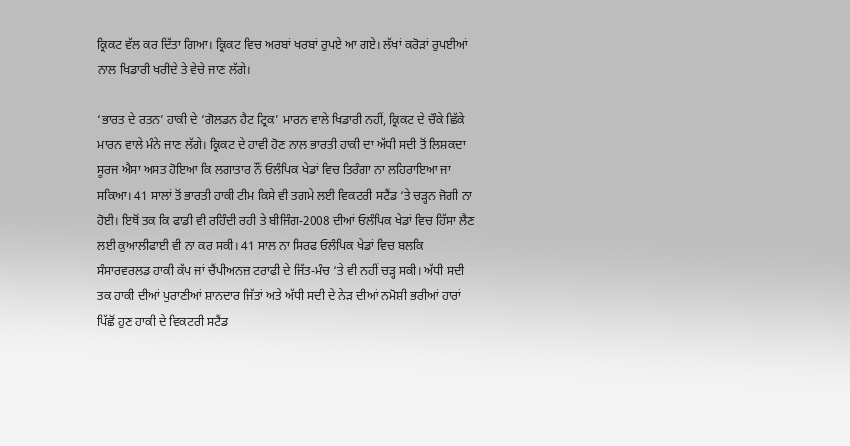ਕ੍ਰਿਕਟ ਵੱਲ ਕਰ ਦਿੱਤਾ ਗਿਆ। ਕ੍ਰਿਕਟ ਵਿਚ ਅਰਬਾਂ ਖਰਬਾਂ ਰੁਪਏ ਆ ਗਏ। ਲੱਖਾਂ ਕਰੋੜਾਂ ਰੁਪਈਆਂ ਨਾਲ ਖਿਡਾਰੀ ਖਰੀਦੇ ਤੇ ਵੇਚੇ ਜਾਣ ਲੱਗੇ।

‘ਭਾਰਤ ਦੇ ਰਤਨ’ ਹਾਕੀ ਦੇ ‘ਗੋਲਡਨ ਹੈਟ ਟ੍ਰਿਕ’ ਮਾਰਨ ਵਾਲੇ ਖਿਡਾਰੀ ਨਹੀਂ, ਕ੍ਰਿਕਟ ਦੇ ਚੌਕੇ ਛਿੱਕੇ ਮਾਰਨ ਵਾਲੇ ਮੰਨੇ ਜਾਣ ਲੱਗੇ। ਕ੍ਰਿਕਟ ਦੇ ਹਾਵੀ ਹੋਣ ਨਾਲ ਭਾਰਤੀ ਹਾਕੀ ਦਾ ਅੱਧੀ ਸਦੀ ਤੋਂ ਲਿਸ਼ਕਦਾ ਸੂਰਜ ਐਸਾ ਅਸਤ ਹੋਇਆ ਕਿ ਲਗਾਤਾਰ ਨੌਂ ਓਲੰਪਿਕ ਖੇਡਾਂ ਵਿਚ ਤਿਰੰਗਾ ਨਾ ਲਹਿਰਾਇਆ ਜਾ ਸਕਿਆ। 41 ਸਾਲਾਂ ਤੋਂ ਭਾਰਤੀ ਹਾਕੀ ਟੀਮ ਕਿਸੇ ਵੀ ਤਗਮੇ ਲਈ ਵਿਕਟਰੀ ਸਟੈਂਡ ‘ਤੇ ਚੜ੍ਹਨ ਜੋਗੀ ਨਾ ਹੋਈ। ਇਥੋਂ ਤਕ ਕਿ ਫਾਡੀ ਵੀ ਰਹਿੰਦੀ ਰਹੀ ਤੇ ਬੀਜਿੰਗ-2008 ਦੀਆਂ ਓਲੰਪਿਕ ਖੇਡਾਂ ਵਿਚ ਹਿੱਸਾ ਲੈਣ ਲਈ ਕੁਆਲੀਫਾਈ ਵੀ ਨਾ ਕਰ ਸਕੀ। 41 ਸਾਲ ਨਾ ਸਿਰਫ ਓਲੰਪਿਕ ਖੇਡਾਂ ਵਿਚ ਬਲਕਿ ਸੰਸਾਰਵਰਲਡ ਹਾਕੀ ਕੱਪ ਜਾਂ ਚੈਂਪੀਅਨਜ਼ ਟਰਾਫੀ ਦੇ ਜਿੱਤ-ਮੰਚ ‘ਤੇ ਵੀ ਨਹੀਂ ਚੜ੍ਹ ਸਕੀ। ਅੱਧੀ ਸਦੀ ਤਕ ਹਾਕੀ ਦੀਆਂ ਪੁਰਾਣੀਆਂ ਸ਼ਾਨਦਾਰ ਜਿੱਤਾਂ ਅਤੇ ਅੱਧੀ ਸਦੀ ਦੇ ਨੇੜ ਦੀਆਂ ਨਮੋਸ਼ੀ ਭਰੀਆਂ ਹਾਰਾਂ ਪਿੱਛੋਂ ਹੁਣ ਹਾਕੀ ਦੇ ਵਿਕਟਰੀ ਸਟੈਂਡ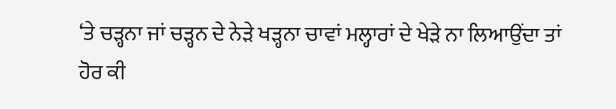‘ਤੇ ਚੜ੍ਹਨਾ ਜਾਂ ਚੜ੍ਹਨ ਦੇ ਨੇੜੇ ਖੜ੍ਹਨਾ ਚਾਵਾਂ ਮਲ੍ਹਾਰਾਂ ਦੇ ਖੇੜੇ ਨਾ ਲਿਆਉਂਦਾ ਤਾਂ ਹੋਰ ਕੀ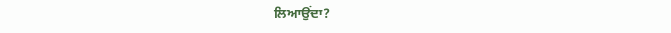ਲਿਆਉਂਦਾ?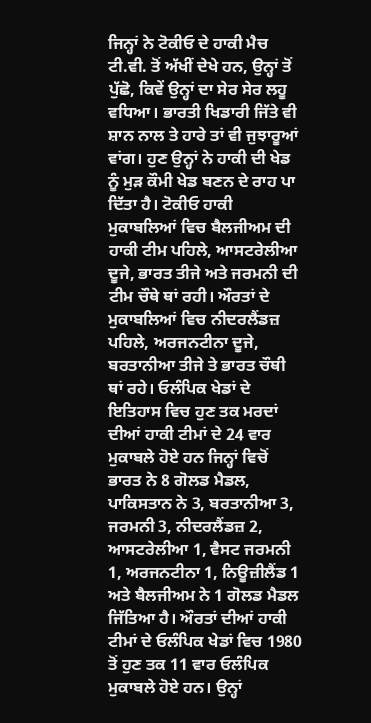ਜਿਨ੍ਹਾਂ ਨੇ ਟੋਕੀਓ ਦੇ ਹਾਕੀ ਮੈਚ ਟੀ.ਵੀ. ਤੋਂ ਅੱਖੀਂ ਦੇਖੇ ਹਨ, ਉਨ੍ਹਾਂ ਤੋਂ ਪੁੱਛੋ, ਕਿਵੇਂ ਉਨ੍ਹਾਂ ਦਾ ਸੇਰ ਸੇਰ ਲਹੂ ਵਧਿਆ। ਭਾਰਤੀ ਖਿਡਾਰੀ ਜਿੱਤੇ ਵੀ ਸ਼ਾਨ ਨਾਲ ਤੇ ਹਾਰੇ ਤਾਂ ਵੀ ਜੁਝਾਰੂਆਂ ਵਾਂਗ। ਹੁਣ ਉਨ੍ਹਾਂ ਨੇ ਹਾਕੀ ਦੀ ਖੇਡ ਨੂੰ ਮੁੜ ਕੌਮੀ ਖੇਡ ਬਣਨ ਦੇ ਰਾਹ ਪਾ ਦਿੱਤਾ ਹੈ। ਟੋਕੀਓ ਹਾਕੀ ਮੁਕਾਬਲਿਆਂ ਵਿਚ ਬੈਲਜੀਅਮ ਦੀ ਹਾਕੀ ਟੀਮ ਪਹਿਲੇ, ਆਸਟਰੇਲੀਆ ਦੂਜੇ, ਭਾਰਤ ਤੀਜੇ ਅਤੇ ਜਰਮਨੀ ਦੀ ਟੀਮ ਚੌਥੇ ਥਾਂ ਰਹੀ। ਔਰਤਾਂ ਦੇ ਮੁਕਾਬਲਿਆਂ ਵਿਚ ਨੀਦਰਲੈਂਡਜ਼ ਪਹਿਲੇ, ਅਰਜਨਟੀਨਾ ਦੂਜੇ, ਬਰਤਾਨੀਆ ਤੀਜੇ ਤੇ ਭਾਰਤ ਚੌਥੀ ਥਾਂ ਰਹੇ। ਓਲੰਪਿਕ ਖੇਡਾਂ ਦੇ ਇਤਿਹਾਸ ਵਿਚ ਹੁਣ ਤਕ ਮਰਦਾਂ ਦੀਆਂ ਹਾਕੀ ਟੀਮਾਂ ਦੇ 24 ਵਾਰ ਮੁਕਾਬਲੇ ਹੋਏ ਹਨ ਜਿਨ੍ਹਾਂ ਵਿਚੋਂ ਭਾਰਤ ਨੇ 8 ਗੋਲਡ ਮੈਡਲ, ਪਾਕਿਸਤਾਨ ਨੇ 3, ਬਰਤਾਨੀਆ 3, ਜਰਮਨੀ 3, ਨੀਦਰਲੈਂਡਜ਼ 2, ਆਸਟਰੇਲੀਆ 1, ਵੈਸਟ ਜਰਮਨੀ 1, ਅਰਜਨਟੀਨਾ 1, ਨਿਊਜ਼ੀਲੈਂਡ 1 ਅਤੇ ਬੈਲਜੀਅਮ ਨੇ 1 ਗੋਲਡ ਮੈਡਲ ਜਿੱਤਿਆ ਹੈ। ਔਰਤਾਂ ਦੀਆਂ ਹਾਕੀ ਟੀਮਾਂ ਦੇ ਓਲੰਪਿਕ ਖੇਡਾਂ ਵਿਚ 1980 ਤੋਂ ਹੁਣ ਤਕ 11 ਵਾਰ ਓਲੰਪਿਕ ਮੁਕਾਬਲੇ ਹੋਏ ਹਨ। ਉਨ੍ਹਾਂ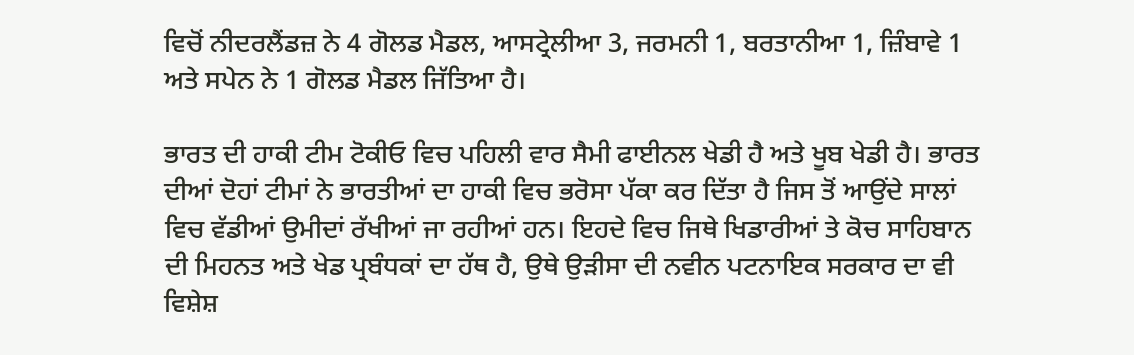ਵਿਚੋਂ ਨੀਦਰਲੈਂਡਜ਼ ਨੇ 4 ਗੋਲਡ ਮੈਡਲ, ਆਸਟ੍ਰੇਲੀਆ 3, ਜਰਮਨੀ 1, ਬਰਤਾਨੀਆ 1, ਜ਼ਿੰਬਾਵੇ 1 ਅਤੇ ਸਪੇਨ ਨੇ 1 ਗੋਲਡ ਮੈਡਲ ਜਿੱਤਿਆ ਹੈ।

ਭਾਰਤ ਦੀ ਹਾਕੀ ਟੀਮ ਟੋਕੀਓ ਵਿਚ ਪਹਿਲੀ ਵਾਰ ਸੈਮੀ ਫਾਈਨਲ ਖੇਡੀ ਹੈ ਅਤੇ ਖੂਬ ਖੇਡੀ ਹੈ। ਭਾਰਤ ਦੀਆਂ ਦੋਹਾਂ ਟੀਮਾਂ ਨੇ ਭਾਰਤੀਆਂ ਦਾ ਹਾਕੀ ਵਿਚ ਭਰੋਸਾ ਪੱਕਾ ਕਰ ਦਿੱਤਾ ਹੈ ਜਿਸ ਤੋਂ ਆਉਂਦੇ ਸਾਲਾਂ ਵਿਚ ਵੱਡੀਆਂ ਉਮੀਦਾਂ ਰੱਖੀਆਂ ਜਾ ਰਹੀਆਂ ਹਨ। ਇਹਦੇ ਵਿਚ ਜਿਥੇ ਖਿਡਾਰੀਆਂ ਤੇ ਕੋਚ ਸਾਹਿਬਾਨ ਦੀ ਮਿਹਨਤ ਅਤੇ ਖੇਡ ਪ੍ਰਬੰਧਕਾਂ ਦਾ ਹੱਥ ਹੈ, ਉਥੇ ਉੜੀਸਾ ਦੀ ਨਵੀਨ ਪਟਨਾਇਕ ਸਰਕਾਰ ਦਾ ਵੀ ਵਿਸ਼ੇਸ਼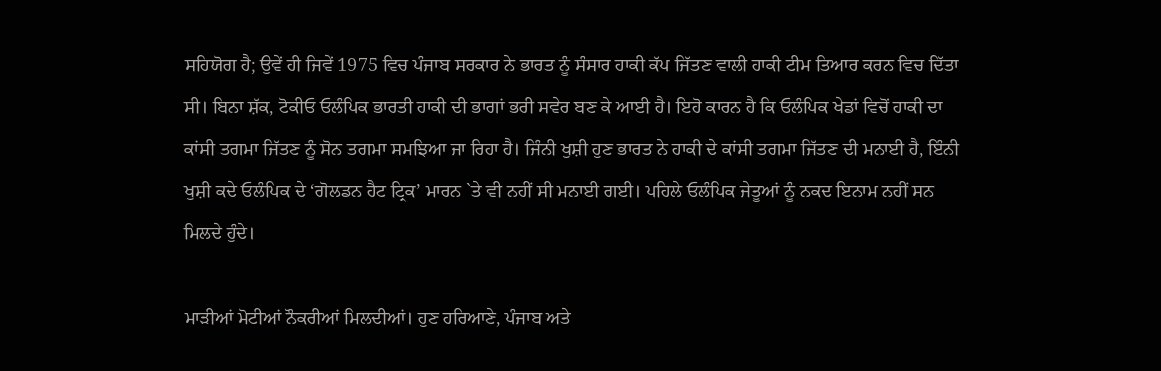ਸਹਿਯੋਗ ਹੈ; ਉਵੇਂ ਹੀ ਜਿਵੇਂ 1975 ਵਿਚ ਪੰਜਾਬ ਸਰਕਾਰ ਨੇ ਭਾਰਤ ਨੂੰ ਸੰਸਾਰ ਹਾਕੀ ਕੱਪ ਜਿੱਤਣ ਵਾਲੀ ਹਾਕੀ ਟੀਮ ਤਿਆਰ ਕਰਨ ਵਿਚ ਦਿੱਤਾ ਸੀ। ਬਿਨਾ ਸ਼ੱਕ, ਟੋਕੀਓ ਓਲੰਪਿਕ ਭਾਰਤੀ ਹਾਕੀ ਦੀ ਭਾਗਾਂ ਭਰੀ ਸਵੇਰ ਬਣ ਕੇ ਆਈ ਹੈ। ਇਹੋ ਕਾਰਨ ਹੈ ਕਿ ਓਲੰਪਿਕ ਖੇਡਾਂ ਵਿਚੋਂ ਹਾਕੀ ਦਾ ਕਾਂਸੀ ਤਗਮਾ ਜਿੱਤਣ ਨੂੰ ਸੋਨ ਤਗਮਾ ਸਮਝਿਆ ਜਾ ਰਿਹਾ ਹੈ। ਜਿੰਨੀ ਖੁਸ਼ੀ ਹੁਣ ਭਾਰਤ ਨੇ ਹਾਕੀ ਦੇ ਕਾਂਸੀ ਤਗਮਾ ਜਿੱਤਣ ਦੀ ਮਨਾਈ ਹੈ, ਇੰਨੀ ਖੁਸ਼ੀ ਕਦੇ ਓਲੰਪਿਕ ਦੇ ‘ਗੋਲਡਨ ਹੈਟ ਟ੍ਰਿਕ’ ਮਾਰਨ `ਤੇ ਵੀ ਨਹੀਂ ਸੀ ਮਨਾਈ ਗਈ। ਪਹਿਲੇ ਓਲੰਪਿਕ ਜੇਤੂਆਂ ਨੂੰ ਨਕਦ ਇਨਾਮ ਨਹੀਂ ਸਨ ਮਿਲਦੇ ਹੁੰਦੇ।

ਮਾੜੀਆਂ ਮੋਟੀਆਂ ਨੌਕਰੀਆਂ ਮਿਲਦੀਆਂ। ਹੁਣ ਹਰਿਆਣੇ, ਪੰਜਾਬ ਅਤੇ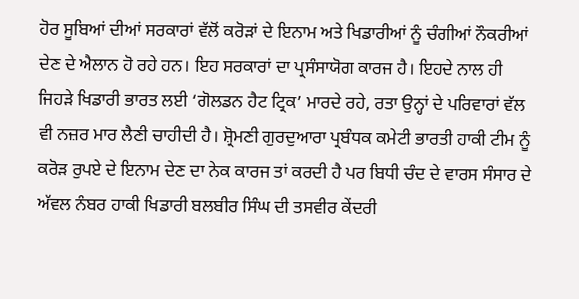ਹੋਰ ਸੂਬਿਆਂ ਦੀਆਂ ਸਰਕਾਰਾਂ ਵੱਲੋਂ ਕਰੋੜਾਂ ਦੇ ਇਨਾਮ ਅਤੇ ਖਿਡਾਰੀਆਂ ਨੂੰ ਚੰਗੀਆਂ ਨੌਕਰੀਆਂ ਦੇਣ ਦੇ ਐਲਾਨ ਹੋ ਰਹੇ ਹਨ। ਇਹ ਸਰਕਾਰਾਂ ਦਾ ਪ੍ਰਸੰਸਾਯੋਗ ਕਾਰਜ ਹੈ। ਇਹਦੇ ਨਾਲ ਹੀ ਜਿਹੜੇ ਖਿਡਾਰੀ ਭਾਰਤ ਲਈ ‘ਗੋਲਡਨ ਹੈਟ ਟ੍ਰਿਕ’ ਮਾਰਦੇ ਰਹੇ, ਰਤਾ ਉਨ੍ਹਾਂ ਦੇ ਪਰਿਵਾਰਾਂ ਵੱਲ ਵੀ ਨਜ਼ਰ ਮਾਰ ਲੈਣੀ ਚਾਹੀਦੀ ਹੈ। ਸ਼੍ਰੋਮਣੀ ਗੁਰਦੁਆਰਾ ਪ੍ਰਬੰਧਕ ਕਮੇਟੀ ਭਾਰਤੀ ਹਾਕੀ ਟੀਮ ਨੂੰ ਕਰੋੜ ਰੁਪਏ ਦੇ ਇਨਾਮ ਦੇਣ ਦਾ ਨੇਕ ਕਾਰਜ ਤਾਂ ਕਰਦੀ ਹੈ ਪਰ ਬਿਧੀ ਚੰਦ ਦੇ ਵਾਰਸ ਸੰਸਾਰ ਦੇ ਅੱਵਲ ਨੰਬਰ ਹਾਕੀ ਖਿਡਾਰੀ ਬਲਬੀਰ ਸਿੰਘ ਦੀ ਤਸਵੀਰ ਕੇਂਦਰੀ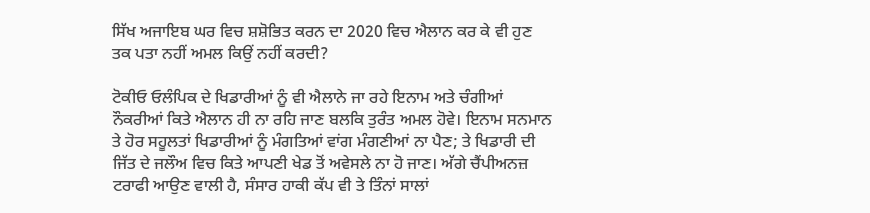ਸਿੱਖ ਅਜਾਇਬ ਘਰ ਵਿਚ ਸ਼ਸ਼ੋਭਿਤ ਕਰਨ ਦਾ 2020 ਵਿਚ ਐਲਾਨ ਕਰ ਕੇ ਵੀ ਹੁਣ ਤਕ ਪਤਾ ਨਹੀਂ ਅਮਲ ਕਿਉਂ ਨਹੀਂ ਕਰਦੀ?

ਟੋਕੀਓ ਓਲੰਪਿਕ ਦੇ ਖਿਡਾਰੀਆਂ ਨੂੰ ਵੀ ਐਲਾਨੇ ਜਾ ਰਹੇ ਇਨਾਮ ਅਤੇ ਚੰਗੀਆਂ ਨੌਕਰੀਆਂ ਕਿਤੇ ਐਲਾਨ ਹੀ ਨਾ ਰਹਿ ਜਾਣ ਬਲਕਿ ਤੁਰੰਤ ਅਮਲ ਹੋਵੇ। ਇਨਾਮ ਸਨਮਾਨ ਤੇ ਹੋਰ ਸਹੂਲਤਾਂ ਖਿਡਾਰੀਆਂ ਨੂੰ ਮੰਗਤਿਆਂ ਵਾਂਗ ਮੰਗਣੀਆਂ ਨਾ ਪੈਣ; ਤੇ ਖਿਡਾਰੀ ਦੀ ਜਿੱਤ ਦੇ ਜਲੌਅ ਵਿਚ ਕਿਤੇ ਆਪਣੀ ਖੇਡ ਤੋਂ ਅਵੇਸਲੇ ਨਾ ਹੋ ਜਾਣ। ਅੱਗੇ ਚੈਂਪੀਅਨਜ਼ ਟਰਾਫੀ ਆਉਣ ਵਾਲੀ ਹੈ, ਸੰਸਾਰ ਹਾਕੀ ਕੱਪ ਵੀ ਤੇ ਤਿੰਨਾਂ ਸਾਲਾਂ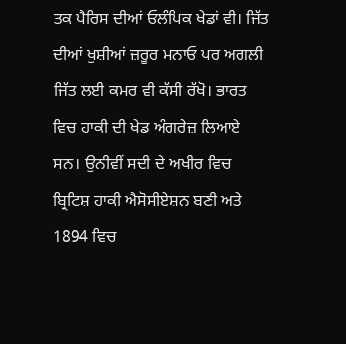ਤਕ ਪੈਰਿਸ ਦੀਆਂ ਓਲੰਪਿਕ ਖੇਡਾਂ ਵੀ। ਜਿੱਤ ਦੀਆਂ ਖੁਸ਼ੀਆਂ ਜ਼ਰੂਰ ਮਨਾਓ ਪਰ ਅਗਲੀ ਜਿੱਤ ਲਈ ਕਮਰ ਵੀ ਕੱਸੀ ਰੱਖੋ। ਭਾਰਤ ਵਿਚ ਹਾਕੀ ਦੀ ਖੇਡ ਅੰਗਰੇਜ਼ ਲਿਆਏ ਸਨ। ਉਨੀਵੀਂ ਸਦੀ ਦੇ ਅਖੀਰ ਵਿਚ ਬ੍ਰਿਟਿਸ਼ ਹਾਕੀ ਐਸੋਸੀਏਸ਼ਨ ਬਣੀ ਅਤੇ 1894 ਵਿਚ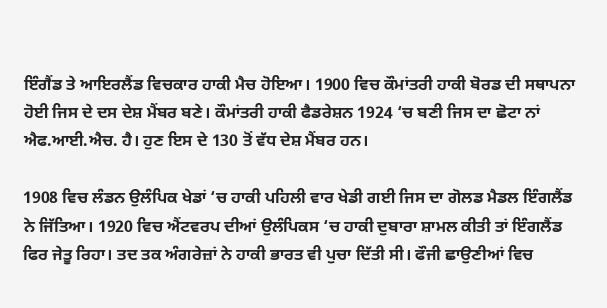ਇੰਗੈਂਡ ਤੇ ਆਇਰਲੈਂਡ ਵਿਚਕਾਰ ਹਾਕੀ ਮੈਚ ਹੋਇਆ। 1900 ਵਿਚ ਕੌਮਾਂਤਰੀ ਹਾਕੀ ਬੋਰਡ ਦੀ ਸਥਾਪਨਾ ਹੋਈ ਜਿਸ ਦੇ ਦਸ ਦੇਸ਼ ਮੈਂਬਰ ਬਣੇ। ਕੌਮਾਂਤਰੀ ਹਾਕੀ ਫੈਡਰੇਸ਼ਨ 1924 ‘ਚ ਬਣੀ ਜਿਸ ਦਾ ਛੋਟਾ ਨਾਂ ਐਫ.ਆਈ.ਐਚ. ਹੈ। ਹੁਣ ਇਸ ਦੇ 130 ਤੋਂ ਵੱਧ ਦੇਸ਼ ਮੈਂਬਰ ਹਨ।

1908 ਵਿਚ ਲੰਡਨ ਉਲੰਪਿਕ ਖੇਡਾਂ ‘ਚ ਹਾਕੀ ਪਹਿਲੀ ਵਾਰ ਖੇਡੀ ਗਈ ਜਿਸ ਦਾ ਗੋਲਡ ਮੈਡਲ ਇੰਗਲੈਂਡ ਨੇ ਜਿੱਤਿਆ। 1920 ਵਿਚ ਐਂਟਵਰਪ ਦੀਆਂ ਉਲੰਪਿਕਸ ‘ਚ ਹਾਕੀ ਦੁਬਾਰਾ ਸ਼ਾਮਲ ਕੀਤੀ ਤਾਂ ਇੰਗਲੈਂਡ ਫਿਰ ਜੇਤੂ ਰਿਹਾ। ਤਦ ਤਕ ਅੰਗਰੇਜ਼ਾਂ ਨੇ ਹਾਕੀ ਭਾਰਤ ਵੀ ਪੁਚਾ ਦਿੱਤੀ ਸੀ। ਫੌਜੀ ਛਾਉਣੀਆਂ ਵਿਚ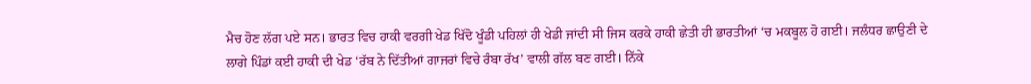ਮੈਚ ਹੋਣ ਲੱਗ ਪਏ ਸਨ। ਭਾਰਤ ਵਿਚ ਹਾਕੀ ਵਰਗੀ ਖੇਡ ਖਿੱਦੋ ਖੂੰਡੀ ਪਹਿਲਾਂ ਹੀ ਖੇਡੀ ਜਾਂਦੀ ਸੀ ਜਿਸ ਕਰਕੇ ਹਾਕੀ ਛੇਤੀ ਹੀ ਭਾਰਤੀਆਂ ‘ਚ ਮਕਬੂਲ ਹੋ ਗਈ। ਜਲੰਧਰ ਛਾਉਣੀ ਦੇ ਲਾਗੇ ਪਿੰਡਾਂ ਕਈ ਹਾਕੀ ਦੀ ਖੇਡ ‘ਰੱਬ ਨੇ ਦਿੱਤੀਆਂ ਗਾਜਰਾਂ ਵਿਚੇ ਰੰਬਾ ਰੱਖ’ ਵਾਲੀ ਗੱਲ ਬਣ ਗਈ। ਨਿੱਕੇ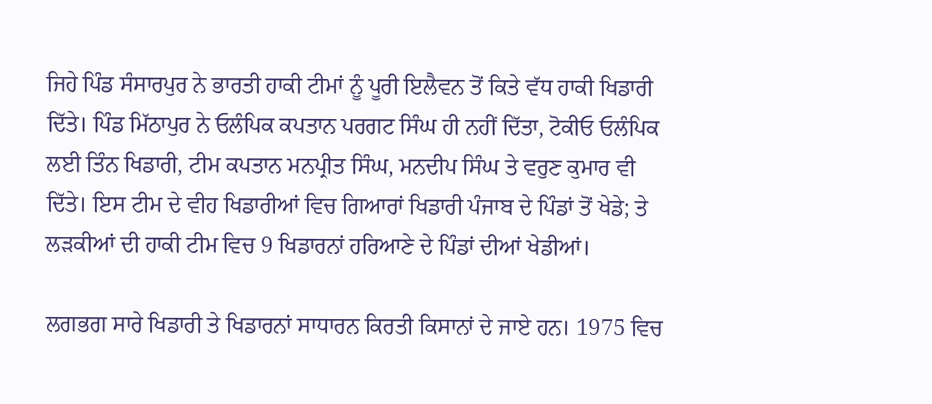ਜਿਹੇ ਪਿੰਡ ਸੰਸਾਰਪੁਰ ਨੇ ਭਾਰਤੀ ਹਾਕੀ ਟੀਮਾਂ ਨੂੰ ਪੂਰੀ ਇਲੈਵਨ ਤੋਂ ਕਿਤੇ ਵੱਧ ਹਾਕੀ ਖਿਡਾਰੀ ਦਿੱਤੇ। ਪਿੰਡ ਮਿੱਠਾਪੁਰ ਨੇ ਓਲੰਪਿਕ ਕਪਤਾਨ ਪਰਗਟ ਸਿੰਘ ਹੀ ਨਹੀਂ ਦਿੱਤਾ, ਟੋਕੀਓ ਓਲੰਪਿਕ ਲਈ ਤਿੰਨ ਖਿਡਾਰੀ, ਟੀਮ ਕਪਤਾਨ ਮਨਪ੍ਰੀਤ ਸਿੰਘ, ਮਨਦੀਪ ਸਿੰਘ ਤੇ ਵਰੁਣ ਕੁਮਾਰ ਵੀ ਦਿੱਤੇ। ਇਸ ਟੀਮ ਦੇ ਵੀਹ ਖਿਡਾਰੀਆਂ ਵਿਚ ਗਿਆਰਾਂ ਖਿਡਾਰੀ ਪੰਜਾਬ ਦੇ ਪਿੰਡਾਂ ਤੋਂ ਖੇਡੇ; ਤੇ ਲੜਕੀਆਂ ਦੀ ਹਾਕੀ ਟੀਮ ਵਿਚ 9 ਖਿਡਾਰਨਾਂ ਹਰਿਆਣੇ ਦੇ ਪਿੰਡਾਂ ਦੀਆਂ ਖੇਡੀਆਂ।

ਲਗਭਗ ਸਾਰੇ ਖਿਡਾਰੀ ਤੇ ਖਿਡਾਰਨਾਂ ਸਾਧਾਰਨ ਕਿਰਤੀ ਕਿਸਾਨਾਂ ਦੇ ਜਾਏ ਹਨ। 1975 ਵਿਚ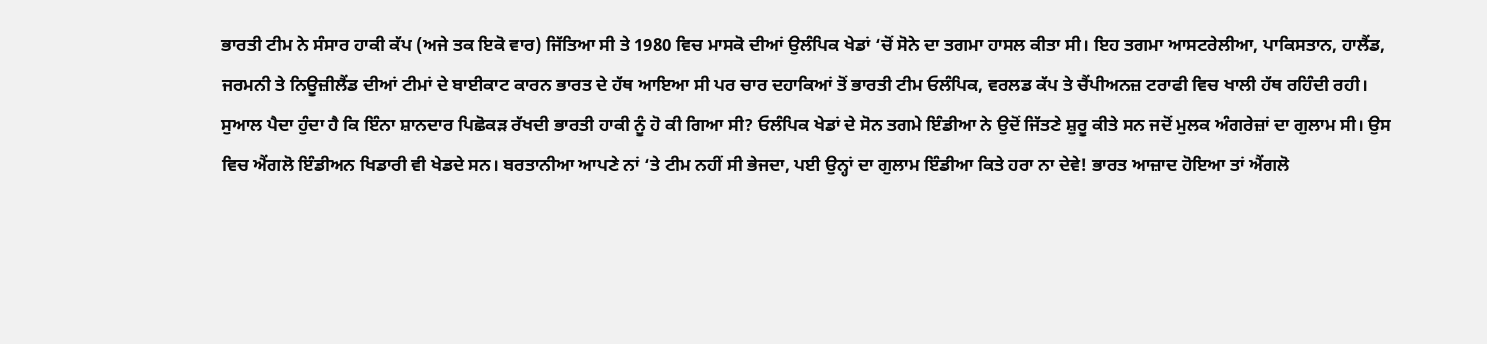ਭਾਰਤੀ ਟੀਮ ਨੇ ਸੰਸਾਰ ਹਾਕੀ ਕੱਪ (ਅਜੇ ਤਕ ਇਕੋ ਵਾਰ) ਜਿੱਤਿਆ ਸੀ ਤੇ 1980 ਵਿਚ ਮਾਸਕੋ ਦੀਆਂ ਉਲੰਪਿਕ ਖੇਡਾਂ ‘ਚੋਂ ਸੋਨੇ ਦਾ ਤਗਮਾ ਹਾਸਲ ਕੀਤਾ ਸੀ। ਇਹ ਤਗਮਾ ਆਸਟਰੇਲੀਆ, ਪਾਕਿਸਤਾਨ, ਹਾਲੈਂਡ, ਜਰਮਨੀ ਤੇ ਨਿਊਜ਼ੀਲੈਂਡ ਦੀਆਂ ਟੀਮਾਂ ਦੇ ਬਾਈਕਾਟ ਕਾਰਨ ਭਾਰਤ ਦੇ ਹੱਥ ਆਇਆ ਸੀ ਪਰ ਚਾਰ ਦਹਾਕਿਆਂ ਤੋਂ ਭਾਰਤੀ ਟੀਮ ਓਲੰਪਿਕ, ਵਰਲਡ ਕੱਪ ਤੇ ਚੈਂਪੀਅਨਜ਼ ਟਰਾਫੀ ਵਿਚ ਖਾਲੀ ਹੱਥ ਰਹਿੰਦੀ ਰਹੀ। ਸੁਆਲ ਪੈਦਾ ਹੁੰਦਾ ਹੈ ਕਿ ਇੰਨਾ ਸ਼ਾਨਦਾਰ ਪਿਛੋਕੜ ਰੱਖਦੀ ਭਾਰਤੀ ਹਾਕੀ ਨੂੰ ਹੋ ਕੀ ਗਿਆ ਸੀ? ਓਲੰਪਿਕ ਖੇਡਾਂ ਦੇ ਸੋਨ ਤਗਮੇ ਇੰਡੀਆ ਨੇ ਉਦੋਂ ਜਿੱਤਣੇ ਸ਼ੁਰੂ ਕੀਤੇ ਸਨ ਜਦੋਂ ਮੁਲਕ ਅੰਗਰੇਜ਼ਾਂ ਦਾ ਗੁਲਾਮ ਸੀ। ਉਸ ਵਿਚ ਐਂਗਲੋ ਇੰਡੀਅਨ ਖਿਡਾਰੀ ਵੀ ਖੇਡਦੇ ਸਨ। ਬਰਤਾਨੀਆ ਆਪਣੇ ਨਾਂ ‘ਤੇ ਟੀਮ ਨਹੀਂ ਸੀ ਭੇਜਦਾ, ਪਈ ਉਨ੍ਹਾਂ ਦਾ ਗੁਲਾਮ ਇੰਡੀਆ ਕਿਤੇ ਹਰਾ ਨਾ ਦੇਵੇ! ਭਾਰਤ ਆਜ਼ਾਦ ਹੋਇਆ ਤਾਂ ਐਂਗਲੋ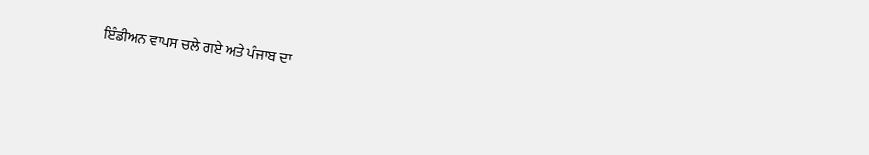ਇੰਡੀਅਨ ਵਾਪਸ ਚਲੇ ਗਏ ਅਤੇ ਪੰਜਾਬ ਦਾ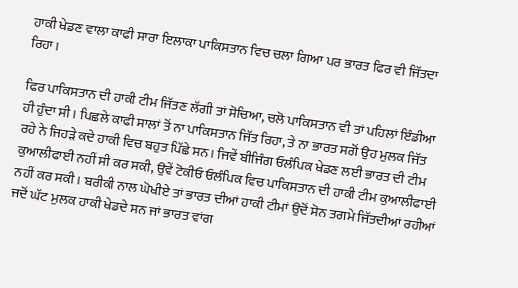ਹਾਕੀ ਖੇਡਣ ਵਾਲਾ ਕਾਫੀ ਸਾਰਾ ਇਲਾਕਾ ਪਾਕਿਸਤਾਨ ਵਿਚ ਚਲਾ ਗਿਆ ਪਰ ਭਾਰਤ ਫਿਰ ਵੀ ਜਿੱਤਦਾ ਰਿਹਾ।

ਫਿਰ ਪਾਕਿਸਤਾਨ ਦੀ ਹਾਕੀ ਟੀਮ ਜਿੱਤਣ ਲੱਗੀ ਤਾਂ ਸੋਚਿਆ, ਚਲੋ ਪਾਕਿਸਤਾਨ ਵੀ ਤਾਂ ਪਹਿਲਾਂ ਇੰਡੀਆ ਹੀ ਹੁੰਦਾ ਸੀ। ਪਿਛਲੇ ਕਾਫੀ ਸਾਲਾਂ ਤੋਂ ਨਾ ਪਾਕਿਸਤਾਨ ਜਿੱਤ ਰਿਹਾ, ਤੇ ਨਾ ਭਾਰਤ ਸਗੋਂ ਉਹ ਮੁਲਕ ਜਿੱਤ ਰਹੇ ਨੇ ਜਿਹੜੇ ਕਦੇ ਹਾਕੀ ਵਿਚ ਬਹੁਤ ਪਿੱਛੇ ਸਨ। ਜਿਵੇਂ ਬੀਜਿੰਗ ਓਲੰਪਿਕ ਖੇਡਣ ਲਈ ਭਾਰਤ ਦੀ ਟੀਮ ਕੁਆਲੀਫਾਈ ਨਹੀਂ ਸੀ ਕਰ ਸਕੀ, ਉਵੇਂ ਟੋਕੀਓ ਓਲੰਪਿਕ ਵਿਚ ਪਾਕਿਸਤਾਨ ਦੀ ਹਾਕੀ ਟੀਮ ਕੁਆਲੀਫਾਈ ਨਹੀਂ ਕਰ ਸਕੀ। ਬਰੀਕੀ ਨਾਲ ਘੋਖੀਏ ਤਾਂ ਭਾਰਤ ਦੀਆਂ ਹਾਕੀ ਟੀਮਾਂ ਉਦੋਂ ਸੋਨ ਤਗਮੇ ਜਿੱਤਦੀਆਂ ਰਹੀਆਂ ਜਦੋਂ ਘੱਟ ਮੁਲਕ ਹਾਕੀ ਖੇਡਦੇ ਸਨ ਜਾਂ ਭਾਰਤ ਵਾਂਗ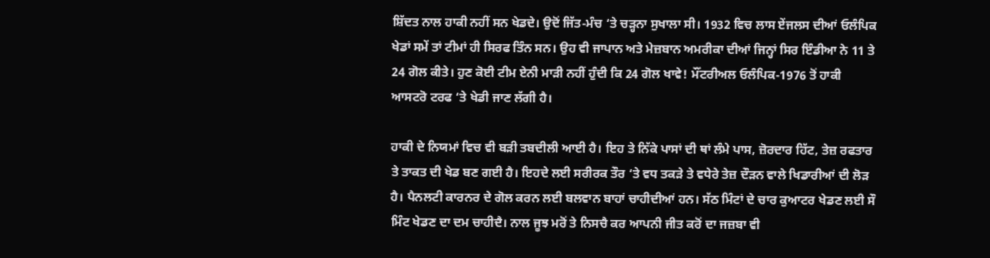ਸ਼ਿੱਦਤ ਨਾਲ ਹਾਕੀ ਨਹੀਂ ਸਨ ਖੇਡਦੇ। ਉਦੋਂ ਜਿੱਤ-ਮੰਚ ‘ਤੇ ਚੜ੍ਹਨਾ ਸੁਖਾਲਾ ਸੀ। 1932 ਵਿਚ ਲਾਸ ਏਂਜਲਸ ਦੀਆਂ ਓਲੰਪਿਕ ਖੇਡਾਂ ਸਮੇਂ ਤਾਂ ਟੀਮਾਂ ਹੀ ਸਿਰਫ ਤਿੰਨ ਸਨ। ਉਹ ਵੀ ਜਾਪਾਨ ਅਤੇ ਮੇਜ਼ਬਾਨ ਅਮਰੀਕਾ ਦੀਆਂ ਜਿਨ੍ਹਾਂ ਸਿਰ ਇੰਡੀਆ ਨੇ 11 ਤੇ 24 ਗੋਲ ਕੀਤੇ। ਹੁਣ ਕੋਈ ਟੀਮ ਏਨੀ ਮਾੜੀ ਨਹੀਂ ਹੁੰਦੀ ਕਿ 24 ਗੋਲ ਖਾਵੇ! ਮੌਂਟਰੀਅਲ ਓਲੰਪਿਕ-1976 ਤੋਂ ਹਾਕੀ ਆਸਟਰੋ ਟਰਫ ‘ਤੇ ਖੇਡੀ ਜਾਣ ਲੱਗੀ ਹੈ।

ਹਾਕੀ ਦੇ ਨਿਯਮਾਂ ਵਿਚ ਵੀ ਬੜੀ ਤਬਦੀਲੀ ਆਈ ਹੈ। ਇਹ ਤੇ ਨਿੱਕੇ ਪਾਸਾਂ ਦੀ ਥਾਂ ਲੰਮੇ ਪਾਸ, ਜ਼ੋਰਦਾਰ ਹਿੱਟ, ਤੇਜ਼ ਰਫਤਾਰ ਤੇ ਤਾਕਤ ਦੀ ਖੇਡ ਬਣ ਗਈ ਹੈ। ਇਹਦੇ ਲਈ ਸਰੀਰਕ ਤੌਰ ‘ਤੇ ਵਧ ਤਕੜੇ ਤੇ ਵਧੇਰੇ ਤੇਜ਼ ਦੌੜਨ ਵਾਲੇ ਖਿਡਾਰੀਆਂ ਦੀ ਲੋੜ ਹੈ। ਪੈਨਲਟੀ ਕਾਰਨਰ ਦੇ ਗੋਲ ਕਰਨ ਲਈ ਬਲਵਾਨ ਬਾਹਾਂ ਚਾਹੀਦੀਆਂ ਹਨ। ਸੱਠ ਮਿੰਟਾਂ ਦੇ ਚਾਰ ਕੁਆਟਰ ਖੇਡਣ ਲਈ ਸੌ ਮਿੰਟ ਖੇਡਣ ਦਾ ਦਮ ਚਾਹੀਦੈ। ਨਾਲ ਜੂਝ ਮਰੋਂ ਤੇ ਨਿਸਚੈ ਕਰ ਆਪਨੀ ਜੀਤ ਕਰੋਂ ਦਾ ਜਜ਼ਬਾ ਵੀ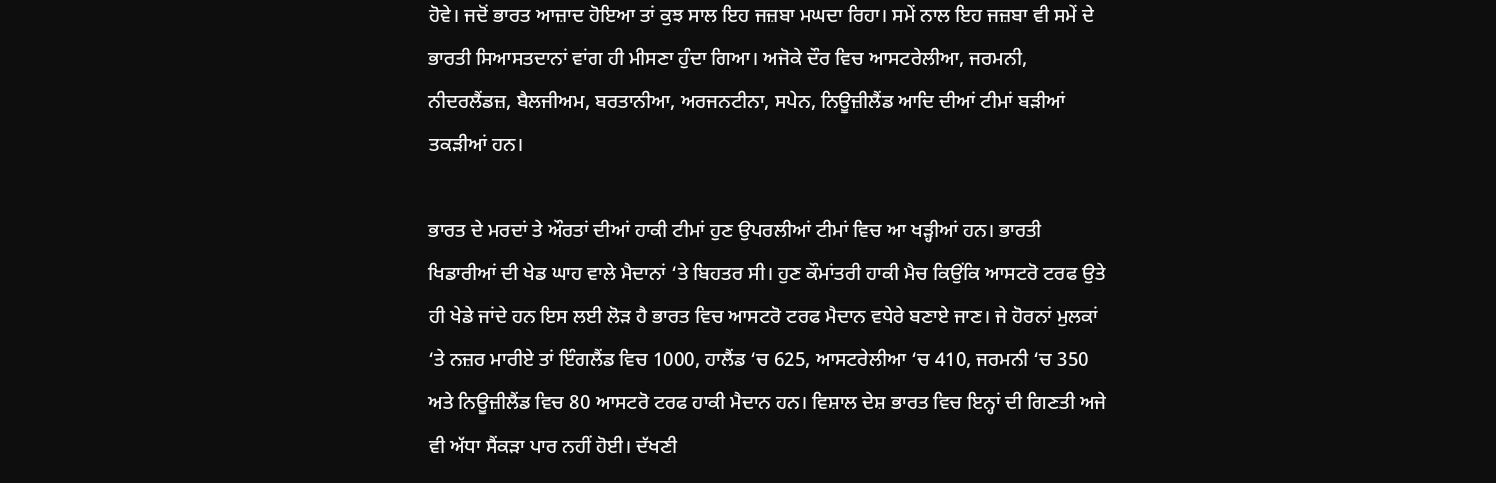ਹੋਵੇ। ਜਦੋਂ ਭਾਰਤ ਆਜ਼ਾਦ ਹੋਇਆ ਤਾਂ ਕੁਝ ਸਾਲ ਇਹ ਜਜ਼ਬਾ ਮਘਦਾ ਰਿਹਾ। ਸਮੇਂ ਨਾਲ ਇਹ ਜਜ਼ਬਾ ਵੀ ਸਮੇਂ ਦੇ ਭਾਰਤੀ ਸਿਆਸਤਦਾਨਾਂ ਵਾਂਗ ਹੀ ਮੀਸਣਾ ਹੁੰਦਾ ਗਿਆ। ਅਜੋਕੇ ਦੌਰ ਵਿਚ ਆਸਟਰੇਲੀਆ, ਜਰਮਨੀ, ਨੀਦਰਲੈਂਡਜ਼, ਬੈਲਜੀਅਮ, ਬਰਤਾਨੀਆ, ਅਰਜਨਟੀਨਾ, ਸਪੇਨ, ਨਿਊਜ਼ੀਲੈਂਡ ਆਦਿ ਦੀਆਂ ਟੀਮਾਂ ਬੜੀਆਂ ਤਕੜੀਆਂ ਹਨ।

ਭਾਰਤ ਦੇ ਮਰਦਾਂ ਤੇ ਔਰਤਾਂ ਦੀਆਂ ਹਾਕੀ ਟੀਮਾਂ ਹੁਣ ਉਪਰਲੀਆਂ ਟੀਮਾਂ ਵਿਚ ਆ ਖੜ੍ਹੀਆਂ ਹਨ। ਭਾਰਤੀ ਖਿਡਾਰੀਆਂ ਦੀ ਖੇਡ ਘਾਹ ਵਾਲੇ ਮੈਦਾਨਾਂ ‘ਤੇ ਬਿਹਤਰ ਸੀ। ਹੁਣ ਕੌਮਾਂਤਰੀ ਹਾਕੀ ਮੈਚ ਕਿਉਂਕਿ ਆਸਟਰੋ ਟਰਫ ਉਤੇ ਹੀ ਖੇਡੇ ਜਾਂਦੇ ਹਨ ਇਸ ਲਈ ਲੋੜ ਹੈ ਭਾਰਤ ਵਿਚ ਆਸਟਰੋ ਟਰਫ ਮੈਦਾਨ ਵਧੇਰੇ ਬਣਾਏ ਜਾਣ। ਜੇ ਹੋਰਨਾਂ ਮੁਲਕਾਂ ‘ਤੇ ਨਜ਼ਰ ਮਾਰੀਏ ਤਾਂ ਇੰਗਲੈਂਡ ਵਿਚ 1000, ਹਾਲੈਂਡ ‘ਚ 625, ਆਸਟਰੇਲੀਆ ‘ਚ 410, ਜਰਮਨੀ ‘ਚ 350 ਅਤੇ ਨਿਊਜ਼ੀਲੈਂਡ ਵਿਚ 80 ਆਸਟਰੋ ਟਰਫ ਹਾਕੀ ਮੈਦਾਨ ਹਨ। ਵਿਸ਼ਾਲ ਦੇਸ਼ ਭਾਰਤ ਵਿਚ ਇਨ੍ਹਾਂ ਦੀ ਗਿਣਤੀ ਅਜੇ ਵੀ ਅੱਧਾ ਸੈਂਕੜਾ ਪਾਰ ਨਹੀਂ ਹੋਈ। ਦੱਖਣੀ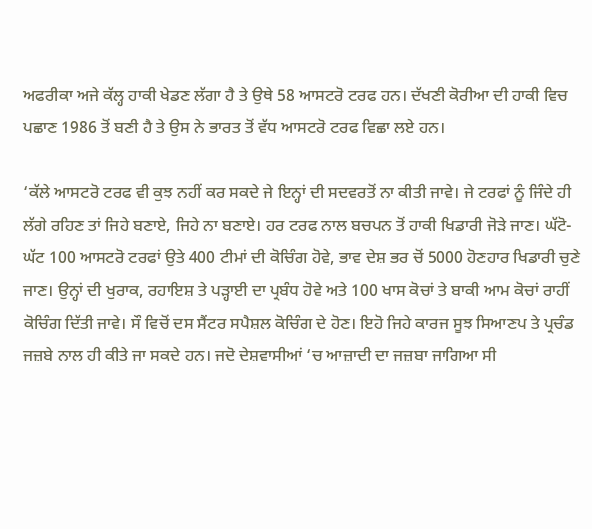ਅਫਰੀਕਾ ਅਜੇ ਕੱਲ੍ਹ ਹਾਕੀ ਖੇਡਣ ਲੱਗਾ ਹੈ ਤੇ ਉਥੇ 58 ਆਸਟਰੋ ਟਰਫ ਹਨ। ਦੱਖਣੀ ਕੋਰੀਆ ਦੀ ਹਾਕੀ ਵਿਚ ਪਛਾਣ 1986 ਤੋਂ ਬਣੀ ਹੈ ਤੇ ਉਸ ਨੇ ਭਾਰਤ ਤੋਂ ਵੱਧ ਆਸਟਰੋ ਟਰਫ ਵਿਛਾ ਲਏ ਹਨ।

‘ਕੱਲੇ ਆਸਟਰੋ ਟਰਫ ਵੀ ਕੁਝ ਨਹੀਂ ਕਰ ਸਕਦੇ ਜੇ ਇਨ੍ਹਾਂ ਦੀ ਸਦਵਰਤੋਂ ਨਾ ਕੀਤੀ ਜਾਵੇ। ਜੇ ਟਰਫਾਂ ਨੂੰ ਜਿੰਦੇ ਹੀ ਲੱਗੇ ਰਹਿਣ ਤਾਂ ਜਿਹੇ ਬਣਾਏ, ਜਿਹੇ ਨਾ ਬਣਾਏ। ਹਰ ਟਰਫ ਨਾਲ ਬਚਪਨ ਤੋਂ ਹਾਕੀ ਖਿਡਾਰੀ ਜੋੜੇ ਜਾਣ। ਘੱਟੋ-ਘੱਟ 100 ਆਸਟਰੋ ਟਰਫਾਂ ਉਤੇ 400 ਟੀਮਾਂ ਦੀ ਕੋਚਿੰਗ ਹੋਵੇ, ਭਾਵ ਦੇਸ਼ ਭਰ ਚੋਂ 5000 ਹੋਣਹਾਰ ਖਿਡਾਰੀ ਚੁਣੇ ਜਾਣ। ਉਨ੍ਹਾਂ ਦੀ ਖੁਰਾਕ, ਰਹਾਇਸ਼ ਤੇ ਪੜ੍ਹਾਈ ਦਾ ਪ੍ਰਬੰਧ ਹੋਵੇ ਅਤੇ 100 ਖਾਸ ਕੋਚਾਂ ਤੇ ਬਾਕੀ ਆਮ ਕੋਚਾਂ ਰਾਹੀਂ ਕੋਚਿੰਗ ਦਿੱਤੀ ਜਾਵੇ। ਸੌ ਵਿਚੋਂ ਦਸ ਸੈਂਟਰ ਸਪੈਸ਼ਲ ਕੋਚਿੰਗ ਦੇ ਹੋਣ। ਇਹੋ ਜਿਹੇ ਕਾਰਜ ਸੂਝ ਸਿਆਣਪ ਤੇ ਪ੍ਰਚੰਡ ਜਜ਼ਬੇ ਨਾਲ ਹੀ ਕੀਤੇ ਜਾ ਸਕਦੇ ਹਨ। ਜਦੋ ਦੇਸ਼ਵਾਸੀਆਂ ‘ਚ ਆਜ਼ਾਦੀ ਦਾ ਜਜ਼ਬਾ ਜਾਗਿਆ ਸੀ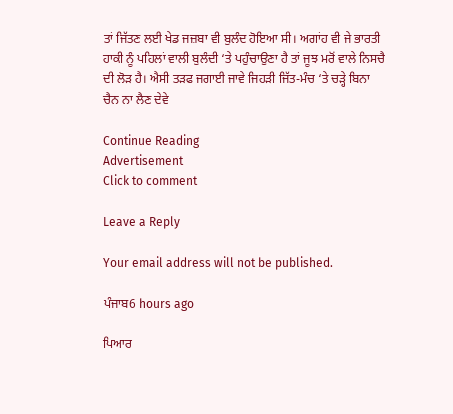ਤਾਂ ਜਿੱਤਣ ਲਈ ਖੇਡ ਜਜ਼ਬਾ ਵੀ ਬੁਲੰਦ ਹੋਇਆ ਸੀ। ਅਗਾਂਹ ਵੀ ਜੇ ਭਾਰਤੀ ਹਾਕੀ ਨੂੰ ਪਹਿਲਾਂ ਵਾਲੀ ਬੁਲੰਦੀ ‘ਤੇ ਪਹੁੰਚਾਉਣਾ ਹੈ ਤਾਂ ਜੂਝ ਮਰੋਂ ਵਾਲੇ ਨਿਸਚੈ ਦੀ ਲੋੜ ਹੈ। ਐਸੀ ਤੜਫ ਜਗਾਈ ਜਾਵੇ ਜਿਹੜੀ ਜਿੱਤ-ਮੰਚ ‘ਤੇ ਚੜ੍ਹੇ ਬਿਨਾ ਚੈਨ ਨਾ ਲੈਣ ਦੇਵੇ

Continue Reading
Advertisement
Click to comment

Leave a Reply

Your email address will not be published.

ਪੰਜਾਬ6 hours ago

ਪਿਆਰ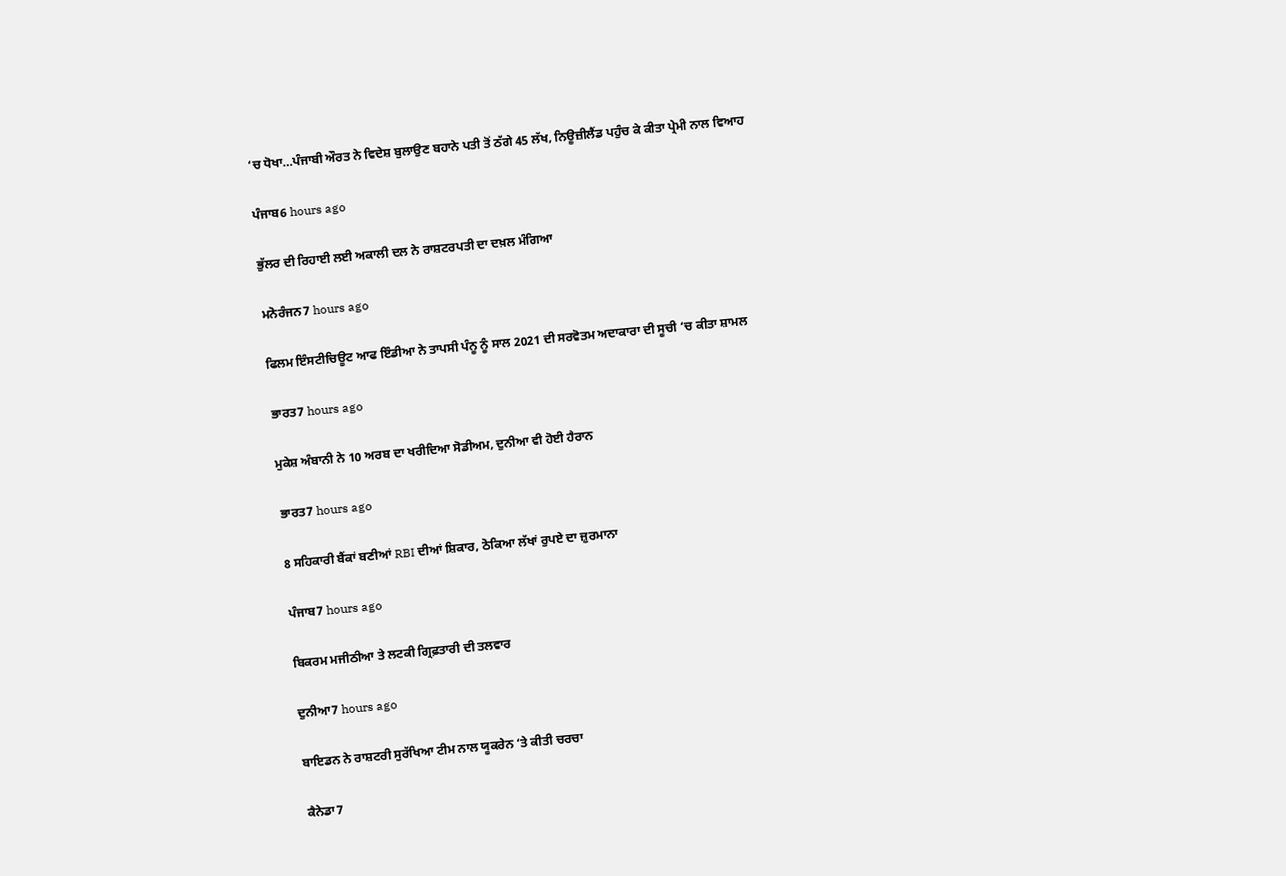‘ਚ ਧੋਖਾ…ਪੰਜਾਬੀ ਔਰਤ ਨੇ ਵਿਦੇਸ਼ ਬੁਲਾਉਣ ਬਹਾਨੇ ਪਤੀ ਤੋਂ ਠੱਗੇ 45 ਲੱਖ, ਨਿਊਜ਼ੀਲੈਂਡ ਪਹੁੰਚ ਕੇ ਕੀਤਾ ਪ੍ਰੇਮੀ ਨਾਲ ਵਿਆਹ

ਪੰਜਾਬ6 hours ago

ਭੁੱਲਰ ਦੀ ਰਿਹਾਈ ਲਈ ਅਕਾਲੀ ਦਲ ਨੇ ਰਾਸ਼ਟਰਪਤੀ ਦਾ ਦਖ਼ਲ ਮੰਗਿਆ

ਮਨੋਰੰਜਨ7 hours ago

ਫਿਲਮ ਇੰਸਟੀਚਿਊਟ ਆਫ ਇੰਡੀਆ ਨੇ ਤਾਪਸੀ ਪੰਨੂ ਨੂੰ ਸਾਲ 2021 ਦੀ ਸਰਵੋਤਮ ਅਦਾਕਾਰਾ ਦੀ ਸੂਚੀ ‘ਚ ਕੀਤਾ ਸ਼ਾਮਲ

ਭਾਰਤ7 hours ago

ਮੁਕੇਸ਼ ਅੰਬਾਨੀ ਨੇ 10 ਅਰਬ ਦਾ ਖਰੀਦਿਆ ਸੋਡੀਅਮ, ਦੁਨੀਆ ਵੀ ਹੋਈ ਹੈਰਾਨ

ਭਾਰਤ7 hours ago

8 ਸਹਿਕਾਰੀ ਬੈਂਕਾਂ ਬਣੀਆਂ RBI ਦੀਆਂ ਸ਼ਿਕਾਰ, ਠੋਕਿਆ ਲੱਖਾਂ ਰੁਪਏ ਦਾ ਜ਼ੁਰਮਾਨਾ

ਪੰਜਾਬ7 hours ago

ਬਿਕਰਮ ਮਜੀਠੀਆ ਤੇ ਲਟਕੀ ਗ੍ਰਿਫ਼ਤਾਰੀ ਦੀ ਤਲਵਾਰ

ਦੁਨੀਆ7 hours ago

ਬਾਇਡਨ ਨੇ ਰਾਸ਼ਟਰੀ ਸੁਰੱਖਿਆ ਟੀਮ ਨਾਲ ਯੂਕਰੇਨ ‘ਤੇ ਕੀਤੀ ਚਰਚਾ

ਕੈਨੇਡਾ7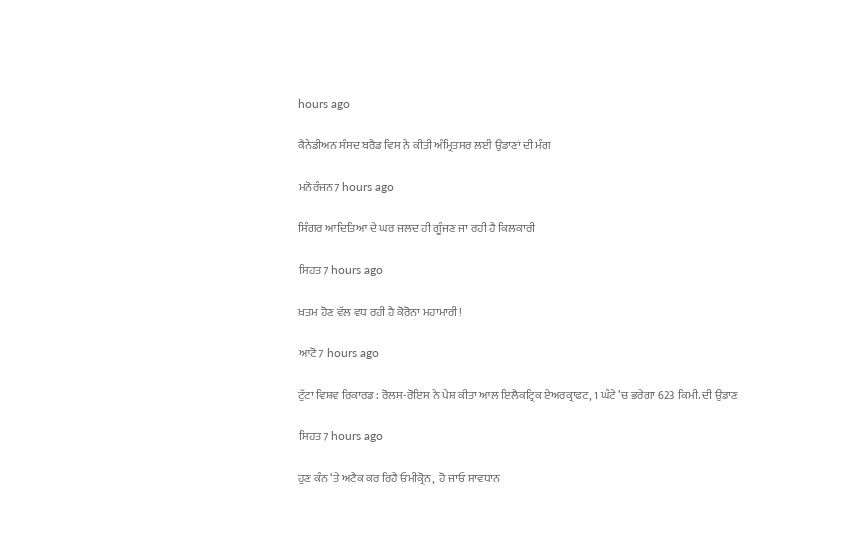hours ago

ਕੈਨੇਡੀਅਨ ਸੰਸਦ ਬਰੈਡ ਵਿਸ ਨੇ ਕੀਤੀ ਅੰਮ੍ਰਿਤਸਰ ਲਈ ਉਡਾਣਾਂ ਦੀ ਮੰਗ

ਮਨੋਰੰਜਨ7 hours ago

ਸਿੰਗਰ ਆਦਿਤਿਆ ਦੇ ਘਰ ਜਲਦ ਹੀ ਗੂੰਜਣ ਜਾ ਰਹੀ ਹੈ ਕਿਲਕਾਰੀ

ਸਿਹਤ7 hours ago

ਖ਼ਤਮ ਹੋਣ ਵੱਲ ਵਧ ਰਹੀ ਹੈ ਕੋਰੋਨਾ ਮਹਾਮਾਰੀ!

ਆਟੋ7 hours ago

ਟੁੱਟਾ ਵਿਸ਼ਵ ਰਿਕਾਰਡ : ਰੋਲਸ-ਰੋਇਸ ਨੇ ਪੇਸ਼ ਕੀਤਾ ਆਲ ਇਲੈਕਟ੍ਰਿਕ ਏਅਰਕ੍ਰਾਫਟ, 1 ਘੰਟੇ ’ਚ ਭਰੇਗਾ 623 ਕਿਮੀ. ਦੀ ਉਡਾਣ

ਸਿਹਤ7 hours ago

ਹੁਣ ਕੰਨ ‘ਤੇ ਅਟੈਕ ਕਰ ਰਿਹੈ ਓਮੀਕ੍ਰੋਨ,  ਹੋ ਜਾਓ ਸਾਵਧਾਨ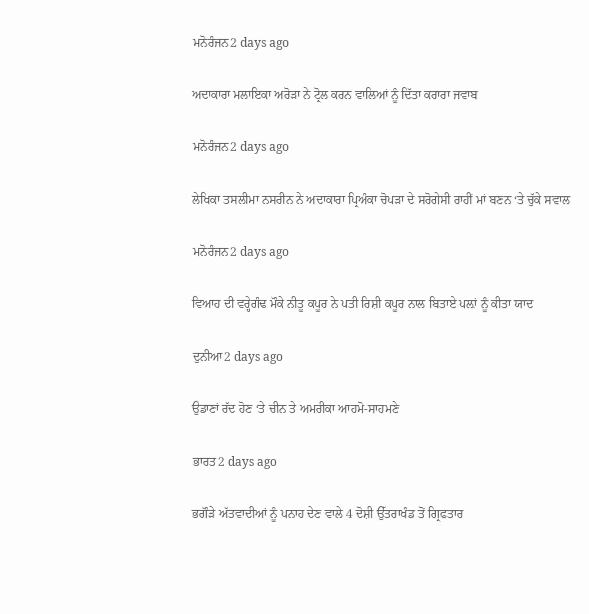ਮਨੋਰੰਜਨ2 days ago

ਅਦਾਕਾਰਾ ਮਲਾਇਕਾ ਅਰੋੜਾ ਨੇ ਟ੍ਰੋਲ ਕਰਨ ਵਾਲਿਆਂ ਨੂੰ ਦਿੱਤਾ ਕਰਾਰਾ ਜਵਾਬ

ਮਨੋਰੰਜਨ2 days ago

ਲੇਖਿਕਾ ਤਸਲੀਮਾ ਨਸਰੀਨ ਨੇ ਅਦਾਕਾਰਾ ਪ੍ਰਿਅੰਕਾ ਚੋਪੜਾ ਦੇ ਸਰੋਗੇਸੀ ਰਾਹੀਂ ਮਾਂ ਬਣਨ ‘ਤੇ ਚੁੱਕੇ ਸਵਾਲ

ਮਨੋਰੰਜਨ2 days ago

ਵਿਆਹ ਦੀ ਵਰ੍ਹੇਗੰਢ ਮੌਕੇ ਨੀਤੂ ਕਪੂਰ ਨੇ ਪਤੀ ਰਿਸ਼ੀ ਕਪੂਰ ਨਾਲ ਬਿਤਾਏ ਪਲ਼ਾਂ ਨੂੰ ਕੀਤਾ ਯਾਦ

ਦੁਨੀਆ2 days ago

ਉਡਾਣਾਂ ਰੱਦ ਹੋਣ ‘ਤੇ ਚੀਨ ਤੇ ਅਮਰੀਕਾ ਆਹਮੋ-ਸਾਹਮਣੇ

ਭਾਰਤ2 days ago

ਭਗੌੜੇ ਅੱਤਵਾਦੀਆਂ ਨੂੰ ਪਨਾਹ ਦੇਣ ਵਾਲੇ 4 ਦੋਸ਼ੀ ਉੱਤਰਾਖੰਡ ਤੋਂ ਗ੍ਰਿਫਤਾਰ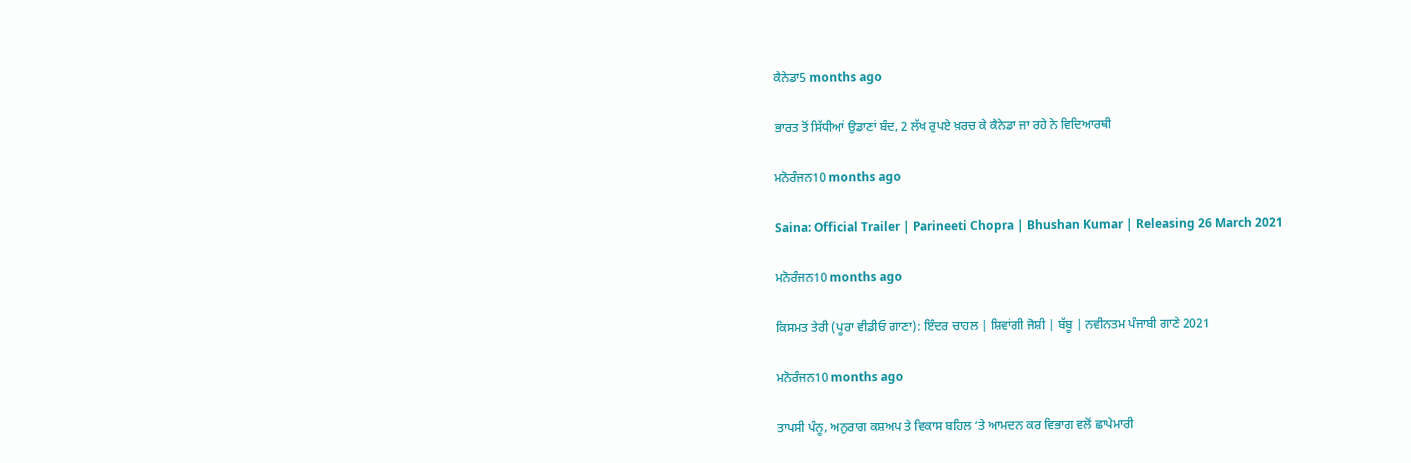ਕੈਨੇਡਾ5 months ago

ਭਾਰਤ ਤੋਂ ਸਿੱਧੀਆਂ ਉਡਾਣਾਂ ਬੰਦ, 2 ਲੱਖ ਰੁਪਏ ਖ਼ਰਚ ਕੇ ਕੈਨੇਡਾ ਜਾ ਰਹੇ ਨੇ ਵਿਦਿਆਰਥੀ

ਮਨੋਰੰਜਨ10 months ago

Saina: Official Trailer | Parineeti Chopra | Bhushan Kumar | Releasing 26 March 2021

ਮਨੋਰੰਜਨ10 months ago

ਕਿਸਮਤ ਤੇਰੀ (ਪੂਰਾ ਵੀਡੀਓ ਗਾਣਾ): ਇੰਦਰ ਚਾਹਲ | ਸ਼ਿਵਾਂਗੀ ਜੋਸ਼ੀ | ਬੱਬੂ | ਨਵੀਨਤਮ ਪੰਜਾਬੀ ਗਾਣੇ 2021

ਮਨੋਰੰਜਨ10 months ago

ਤਾਪਸੀ ਪੰਨੂ, ਅਨੁਰਾਗ ਕਸ਼ਅਪ ਤੇ ਵਿਕਾਸ ਬਹਿਲ ‘ਤੇ ਆਮਦਨ ਕਰ ਵਿਭਾਗ ਵਲੋਂ ਛਾਪੇਮਾਰੀ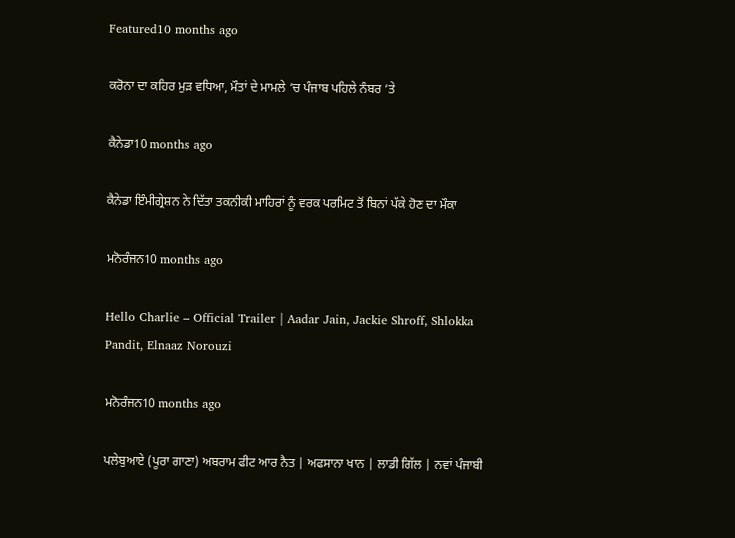Featured10 months ago

ਕਰੋਨਾ ਦਾ ਕਹਿਰ ਮੁੜ ਵਧਿਆ, ਮੌਤਾਂ ਦੇ ਮਾਮਲੇ ‘ਚ ਪੰਜਾਬ ਪਹਿਲੇ ਨੰਬਰ ‘ਤੇ

ਕੈਨੇਡਾ10 months ago

ਕੈਨੇਡਾ ਇੰਮੀਗ੍ਰੇਸ਼ਨ ਨੇ ਦਿੱਤਾ ਤਕਨੀਕੀ ਮਾਹਿਰਾਂ ਨੂੰ ਵਰਕ ਪਰਮਿਟ ਤੋਂ ਬਿਨਾਂ ਪੱਕੇ ਹੋਣ ਦਾ ਮੌਕਾ

ਮਨੋਰੰਜਨ10 months ago

Hello Charlie – Official Trailer | Aadar Jain, Jackie Shroff, Shlokka Pandit, Elnaaz Norouzi

ਮਨੋਰੰਜਨ10 months ago

ਪਲੇਬੁਆਏ (ਪੂਰਾ ਗਾਣਾ) ਅਬਰਾਮ ਫੀਟ ਆਰ ਨੈਤ | ਅਫਸਾਨਾ ਖਾਨ | ਲਾਡੀ ਗਿੱਲ | ਨਵਾਂ ਪੰਜਾਬੀ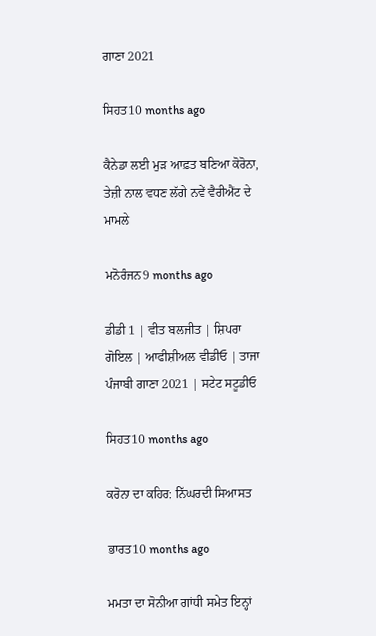ਗਾਣਾ 2021

ਸਿਹਤ10 months ago

ਕੈਨੇਡਾ ਲਈ ਮੁੜ ਆਫ਼ਤ ਬਣਿਆ ਕੋਰੋਨਾ, ਤੇਜ਼ੀ ਨਾਲ ਵਧਣ ਲੱਗੇ ਨਵੇਂ ਵੈਰੀਐਂਟ ਦੇ ਮਾਮਲੇ

ਮਨੋਰੰਜਨ9 months ago

ਡੀਡੀ 1 | ਵੀਤ ਬਲਜੀਤ | ਸ਼ਿਪਰਾ ਗੋਇਲ | ਆਫੀਸ਼ੀਅਲ ਵੀਡੀਓ | ਤਾਜਾ ਪੰਜਾਬੀ ਗਾਣਾ 2021 | ਸਟੇਟ ਸਟੂਡੀਓ

ਸਿਹਤ10 months ago

ਕਰੋਨਾ ਦਾ ਕਹਿਰ: ਨਿੱਘਰਦੀ ਸਿਆਸਤ

ਭਾਰਤ10 months ago

ਮਮਤਾ ਦਾ ਸੋਨੀਆ ਗਾਂਧੀ ਸਮੇਤ ਇਨ੍ਹਾਂ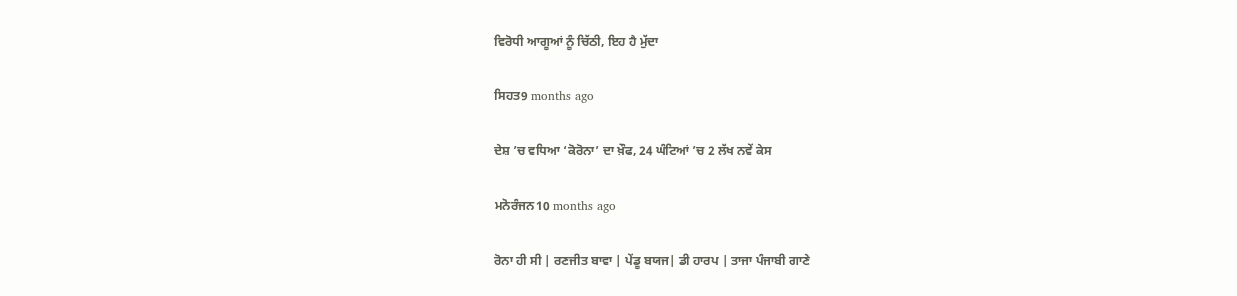ਵਿਰੋਧੀ ਆਗੂਆਂ ਨੂੰ ਚਿੱਠੀ, ਇਹ ਹੈ ਮੁੱਦਾ

ਸਿਹਤ9 months ago

ਦੇਸ਼ ’ਚ ਵਧਿਆ ‘ਕੋਰੋਨਾ’ ਦਾ ਖ਼ੌਫ, 24 ਘੰਟਿਆਂ ’ਚ 2 ਲੱਖ ਨਵੇਂ ਕੇਸ

ਮਨੋਰੰਜਨ10 months ago

ਰੋਨਾ ਹੀ ਸੀ | ਰਣਜੀਤ ਬਾਵਾ | ਪੇਂਡੂ ਬਯਜ| ਡੀ ਹਾਰਪ | ਤਾਜਾ ਪੰਜਾਬੀ ਗਾਣੇ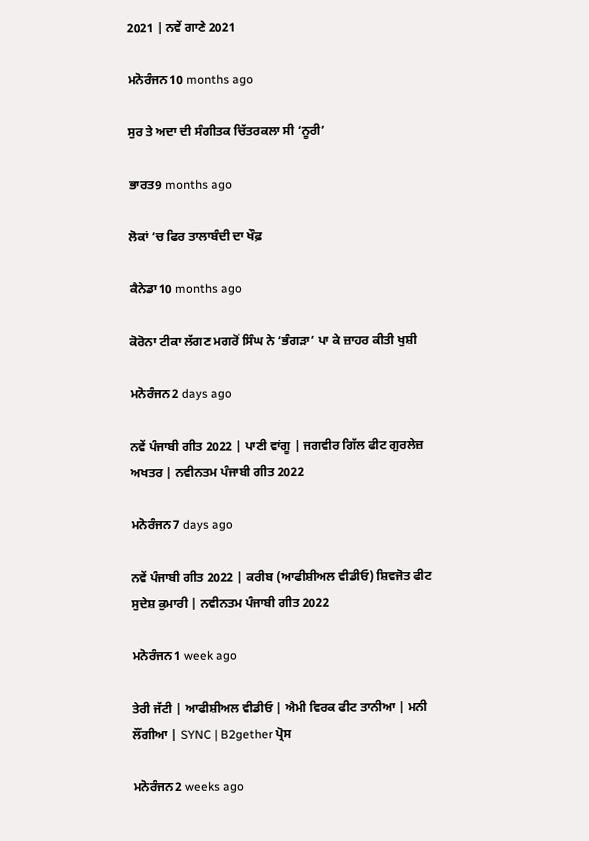2021 | ਨਵੇਂ ਗਾਣੇ 2021

ਮਨੋਰੰਜਨ10 months ago

ਸੁਰ ਤੇ ਅਦਾ ਦੀ ਸੰਗੀਤਕ ਚਿੱਤਰਕਲਾ ਸੀ ‘ਨੂਰੀ’

ਭਾਰਤ9 months ago

ਲੋਕਾਂ ‘ਚ ਫਿਰ ਤਾਲਾਬੰਦੀ ਦਾ ਖੌਫ਼

ਕੈਨੇਡਾ10 months ago

ਕੋਰੋਨਾ ਟੀਕਾ ਲੱਗਣ ਮਗਰੋਂ ਸਿੰਘ ਨੇ ‘ਭੰਗੜਾ’ ਪਾ ਕੇ ਜ਼ਾਹਰ ਕੀਤੀ ਖੁਸ਼ੀ

ਮਨੋਰੰਜਨ2 days ago

ਨਵੇਂ ਪੰਜਾਬੀ ਗੀਤ 2022 | ਪਾਣੀ ਵਾਂਗੂ | ਜਗਵੀਰ ਗਿੱਲ ਫੀਟ ਗੁਰਲੇਜ਼ ਅਖਤਰ | ਨਵੀਨਤਮ ਪੰਜਾਬੀ ਗੀਤ 2022

ਮਨੋਰੰਜਨ7 days ago

ਨਵੇਂ ਪੰਜਾਬੀ ਗੀਤ 2022 | ਕਰੀਬ (ਆਫੀਸ਼ੀਅਲ ਵੀਡੀਓ) ਸ਼ਿਵਜੋਤ ਫੀਟ ਸੁਦੇਸ਼ ਕੁਮਾਰੀ | ਨਵੀਨਤਮ ਪੰਜਾਬੀ ਗੀਤ 2022

ਮਨੋਰੰਜਨ1 week ago

ਤੇਰੀ ਜੱਟੀ | ਆਫੀਸ਼ੀਅਲ ਵੀਡੀਓ | ਐਮੀ ਵਿਰਕ ਫੀਟ ਤਾਨੀਆ | ਮਨੀ ਲੌਂਗੀਆ | SYNC | B2gether ਪ੍ਰੋਸ

ਮਨੋਰੰਜਨ2 weeks ago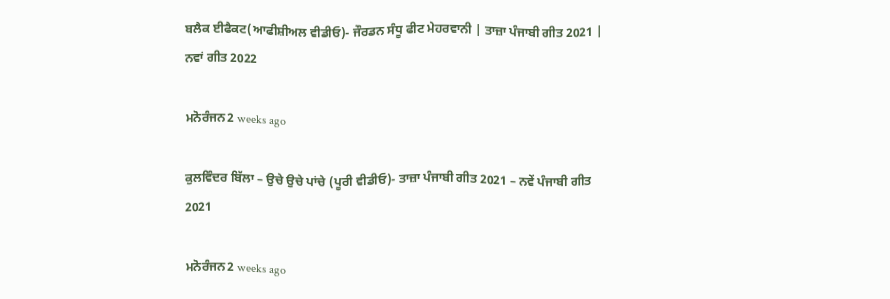ਬਲੈਕ ਈਫੈਕਟ(ਆਫੀਸ਼ੀਅਲ ਵੀਡੀਓ)- ਜੌਰਡਨ ਸੰਧੂ ਫੀਟ ਮੇਹਰਵਾਨੀ | ਤਾਜ਼ਾ ਪੰਜਾਬੀ ਗੀਤ 2021 | ਨਵਾਂ ਗੀਤ 2022

ਮਨੋਰੰਜਨ2 weeks ago

ਕੁਲਵਿੰਦਰ ਬਿੱਲਾ – ਉਚੇ ਉਚੇ ਪਾਂਚੇ (ਪੂਰੀ ਵੀਡੀਓ)- ਤਾਜ਼ਾ ਪੰਜਾਬੀ ਗੀਤ 2021 – ਨਵੇਂ ਪੰਜਾਬੀ ਗੀਤ 2021

ਮਨੋਰੰਜਨ2 weeks ago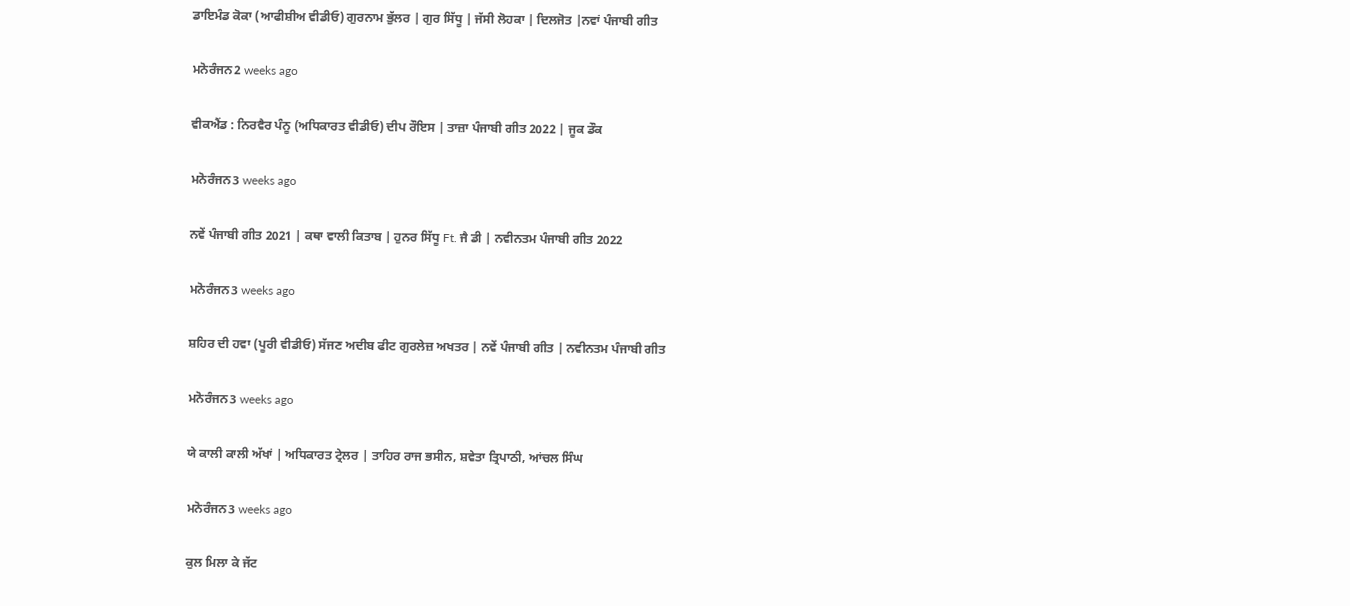ਡਾਇਮੰਡ ਕੋਕਾ (ਆਫੀਸ਼ੀਅ ਵੀਡੀਓ) ਗੁਰਨਾਮ ਭੁੱਲਰ | ਗੁਰ ਸਿੱਧੂ | ਜੱਸੀ ਲੋਹਕਾ | ਦਿਲਜੋਤ |ਨਵਾਂ ਪੰਜਾਬੀ ਗੀਤ

ਮਨੋਰੰਜਨ2 weeks ago

ਵੀਕਐਂਡ : ਨਿਰਵੈਰ ਪੰਨੂ (ਅਧਿਕਾਰਤ ਵੀਡੀਓ) ਦੀਪ ਰੌਇਸ | ਤਾਜ਼ਾ ਪੰਜਾਬੀ ਗੀਤ 2022 | ਜੂਕ ਡੌਕ

ਮਨੋਰੰਜਨ3 weeks ago

ਨਵੇਂ ਪੰਜਾਬੀ ਗੀਤ 2021 | ਕਥਾ ਵਾਲੀ ਕਿਤਾਬ | ਹੁਨਰ ਸਿੱਧੂ Ft. ਜੈ ਡੀ | ਨਵੀਨਤਮ ਪੰਜਾਬੀ ਗੀਤ 2022

ਮਨੋਰੰਜਨ3 weeks ago

ਸ਼ਹਿਰ ਦੀ ਹਵਾ (ਪੂਰੀ ਵੀਡੀਓ) ਸੱਜਣ ਅਦੀਬ ਫੀਟ ਗੁਰਲੇਜ਼ ਅਖਤਰ | ਨਵੇਂ ਪੰਜਾਬੀ ਗੀਤ | ਨਵੀਨਤਮ ਪੰਜਾਬੀ ਗੀਤ

ਮਨੋਰੰਜਨ3 weeks ago

ਯੇ ਕਾਲੀ ਕਾਲੀ ਅੱਖਾਂ | ਅਧਿਕਾਰਤ ਟ੍ਰੇਲਰ | ਤਾਹਿਰ ਰਾਜ ਭਸੀਨ, ਸ਼ਵੇਤਾ ਤ੍ਰਿਪਾਠੀ, ਆਂਚਲ ਸਿੰਘ

ਮਨੋਰੰਜਨ3 weeks ago

ਕੁਲ ਮਿਲਾ ਕੇ ਜੱਟ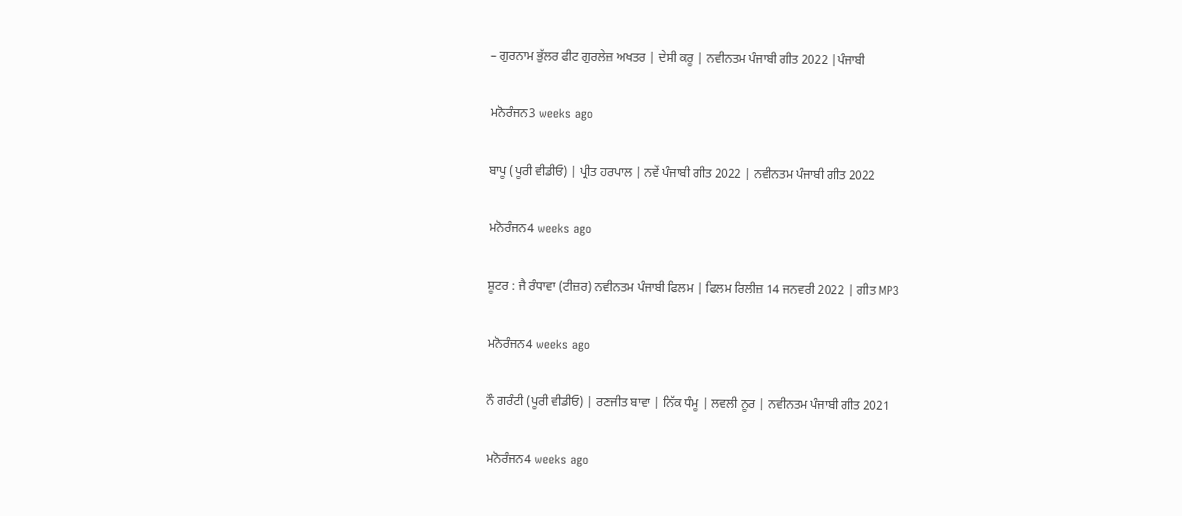– ਗੁਰਨਾਮ ਭੁੱਲਰ ਫੀਟ ਗੁਰਲੇਜ਼ ਅਖਤਰ | ਦੇਸੀ ਕਰੂ | ਨਵੀਨਤਮ ਪੰਜਾਬੀ ਗੀਤ 2022 |ਪੰਜਾਬੀ

ਮਨੋਰੰਜਨ3 weeks ago

ਬਾਪੂ (ਪੂਰੀ ਵੀਡੀਓ) | ਪ੍ਰੀਤ ਹਰਪਾਲ | ਨਵੇਂ ਪੰਜਾਬੀ ਗੀਤ 2022 | ਨਵੀਨਤਮ ਪੰਜਾਬੀ ਗੀਤ 2022

ਮਨੋਰੰਜਨ4 weeks ago

ਸ਼ੂਟਰ : ਜੈ ਰੰਧਾਵਾ (ਟੀਜ਼ਰ) ਨਵੀਨਤਮ ਪੰਜਾਬੀ ਫਿਲਮ | ਫਿਲਮ ਰਿਲੀਜ਼ 14 ਜਨਵਰੀ 2022 | ਗੀਤ MP3

ਮਨੋਰੰਜਨ4 weeks ago

ਨੌ ਗਰੰਟੀ (ਪੂਰੀ ਵੀਡੀਓ) | ਰਣਜੀਤ ਬਾਵਾ | ਨਿੱਕ ਧੰਮੂ | ਲਵਲੀ ਨੂਰ | ਨਵੀਨਤਮ ਪੰਜਾਬੀ ਗੀਤ 2021

ਮਨੋਰੰਜਨ4 weeks ago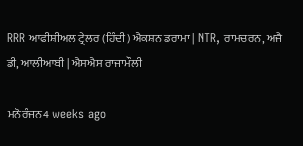RRR ਆਫੀਸ਼ੀਅਲ ਟ੍ਰੇਲਰ (ਹਿੰਦੀ) ਐਕਸ਼ਨ ਡਰਾਮਾ | NTR, ਰਾਮਚਰਨ, ਅਜੈ ਡੀ, ਆਲੀਆਬੀ | ਐਸਐਸ ਰਾਜਾਮੌਲੀ

ਮਨੋਰੰਜਨ4 weeks ago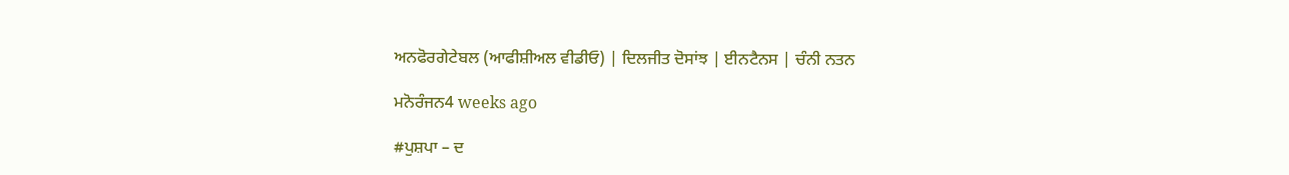ਅਨਫੋਰਗੇਟੇਬਲ (ਆਫੀਸ਼ੀਅਲ ਵੀਡੀਓ) | ਦਿਲਜੀਤ ਦੋਸਾਂਝ | ਈਨਟੈਨਸ | ਚੰਨੀ ਨਤਨ

ਮਨੋਰੰਜਨ4 weeks ago

#ਪੁਸ਼ਪਾ – ਦ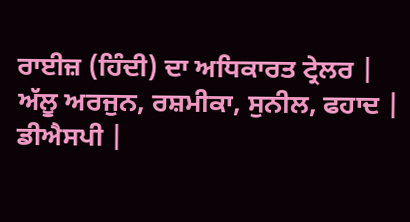ਰਾਈਜ਼ (ਹਿੰਦੀ) ਦਾ ਅਧਿਕਾਰਤ ਟ੍ਰੇਲਰ | ਅੱਲੂ ਅਰਜੁਨ, ਰਸ਼ਮੀਕਾ, ਸੁਨੀਲ, ਫਹਾਦ | ਡੀਐਸਪੀ |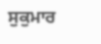ਸੁਕੁਮਾਰ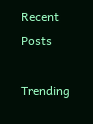Recent Posts

Trending